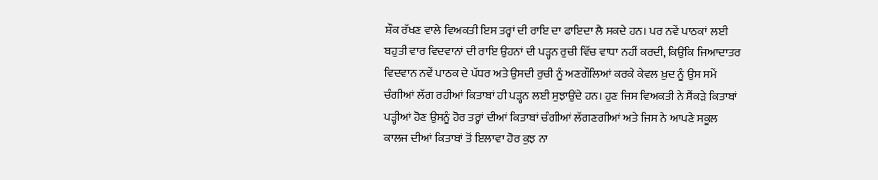ਸ਼ੌਕ ਰੱਖਣ ਵਾਲੇ ਵਿਅਕਤੀ ਇਸ ਤਰ੍ਹਾਂ ਦੀ ਰਾਇ ਦਾ ਫਾਇਦਾ ਲੈ ਸਕਦੇ ਹਨ। ਪਰ ਨਵੇਂ ਪਾਠਕਾਂ ਲਈ ਬਹੁਤੀ ਵਾਰ ਵਿਦਵਾਨਾਂ ਦੀ ਰਾਇ ਉਹਨਾਂ ਦੀ ਪੜ੍ਹਨ ਰੁਚੀ ਵਿੱਚ ਵਾਧਾ ਨਹੀਂ ਕਰਦੀ, ਕਿਉਂਕਿ ਜਿਆਦਾਤਰ ਵਿਦਵਾਨ ਨਵੇਂ ਪਾਠਕ ਦੇ ਪੱਧਰ ਅਤੇ ਉਸਦੀ ਰੁਚੀ ਨੂੰ ਅਣਗੌਲਿਆਂ ਕਰਕੇ ਕੇਵਲ ਖ਼ੁਦ ਨੂੰ ਉਸ ਸਮੇਂ ਚੰਗੀਆਂ ਲੱਗ ਰਹੀਆਂ ਕਿਤਾਬਾਂ ਹੀ ਪੜ੍ਹਨ ਲਈ ਸੁਝਾਉਂਦੇ ਹਨ। ਹੁਣ ਜਿਸ ਵਿਅਕਤੀ ਨੇ ਸੈਂਕੜੇ ਕਿਤਾਬਾਂ ਪੜ੍ਹੀਆਂ ਹੋਣ ਉਸਨੂੰ ਹੋਰ ਤਰ੍ਹਾਂ ਦੀਆਂ ਕਿਤਾਬਾਂ ਚੰਗੀਆਂ ਲੱਗਣਗੀਆਂ ਅਤੇ ਜਿਸ ਨੇ ਆਪਣੇ ਸਕੂਲ ਕਾਲਜ ਦੀਆਂ ਕਿਤਾਬਾਂ ਤੋਂ ਇਲਾਵਾ ਹੋਰ ਕੁਝ ਨਾ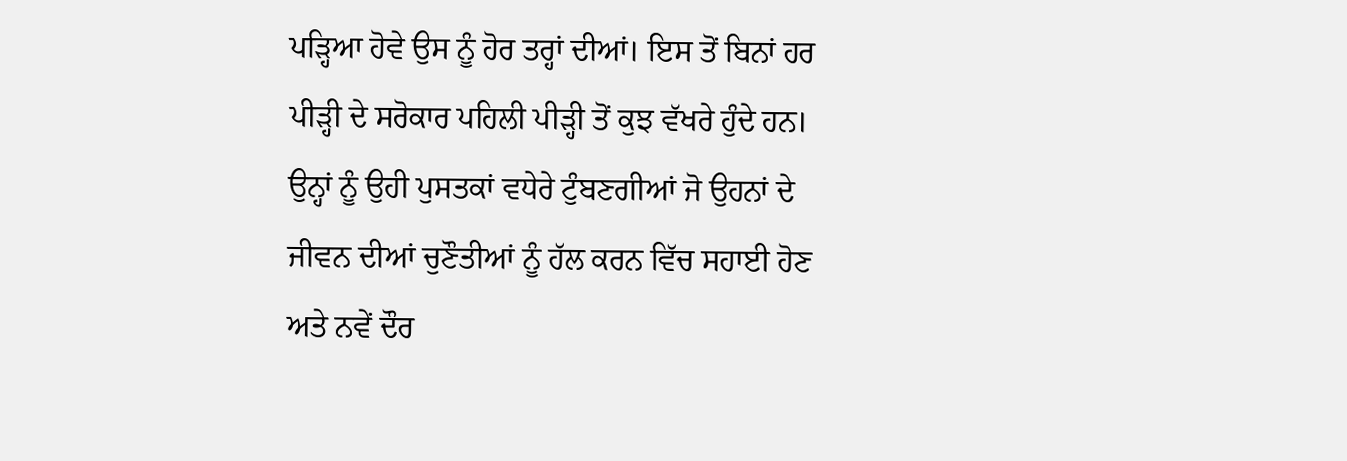ਪੜ੍ਹਿਆ ਹੋਵੇ ਉਸ ਨੂੰ ਹੋਰ ਤਰ੍ਹਾਂ ਦੀਆਂ। ਇਸ ਤੋਂ ਬਿਨਾਂ ਹਰ ਪੀੜ੍ਹੀ ਦੇ ਸਰੋਕਾਰ ਪਹਿਲੀ ਪੀੜ੍ਹੀ ਤੋਂ ਕੁਝ ਵੱਖਰੇ ਹੁੰਦੇ ਹਨ। ਉਨ੍ਹਾਂ ਨੂੰ ਉਹੀ ਪੁਸਤਕਾਂ ਵਧੇਰੇ ਟੁੰਬਣਗੀਆਂ ਜੋ ਉਹਨਾਂ ਦੇ ਜੀਵਨ ਦੀਆਂ ਚੁਣੌਤੀਆਂ ਨੂੰ ਹੱਲ ਕਰਨ ਵਿੱਚ ਸਹਾਈ ਹੋਣ ਅਤੇ ਨਵੇਂ ਦੌਰ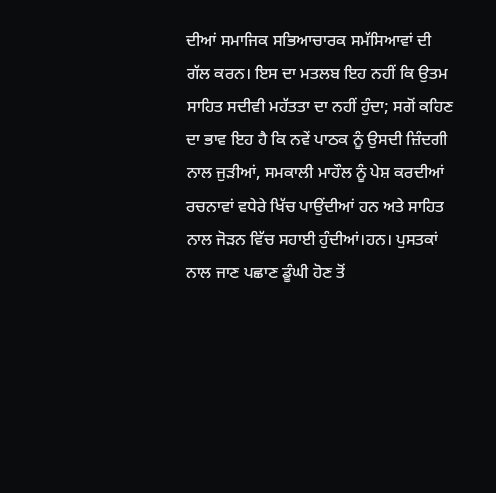ਦੀਆਂ ਸਮਾਜਿਕ ਸਭਿਆਚਾਰਕ ਸਮੱਸਿਆਵਾਂ ਦੀ ਗੱਲ ਕਰਨ। ਇਸ ਦਾ ਮਤਲਬ ਇਹ ਨਹੀਂ ਕਿ ਉਤਮ ਸਾਹਿਤ ਸਦੀਵੀ ਮਹੱਤਤਾ ਦਾ ਨਹੀਂ ਹੁੰਦਾ; ਸਗੋਂ ਕਹਿਣ ਦਾ ਭਾਵ ਇਹ ਹੈ ਕਿ ਨਵੇਂ ਪਾਠਕ ਨੂੰ ਉਸਦੀ ਜ਼ਿੰਦਗੀ ਨਾਲ ਜੁੜੀਆਂ, ਸਮਕਾਲੀ ਮਾਹੌਲ ਨੂੰ ਪੇਸ਼ ਕਰਦੀਆਂ ਰਚਨਾਵਾਂ ਵਧੇਰੇ ਖਿੱਚ ਪਾਉਂਦੀਆਂ ਹਨ ਅਤੇ ਸਾਹਿਤ ਨਾਲ ਜੋੜਨ ਵਿੱਚ ਸਹਾਈ ਹੁੰਦੀਆਂ।ਹਨ। ਪੁਸਤਕਾਂ ਨਾਲ ਜਾਣ ਪਛਾਣ ਡੂੰਘੀ ਹੋਣ ਤੋਂ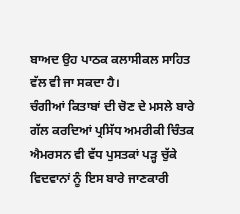ਬਾਅਦ ਉਹ ਪਾਠਕ ਕਲਾਸੀਕਲ ਸਾਹਿਤ ਵੱਲ ਵੀ ਜਾ ਸਕਦਾ ਹੈ।
ਚੰਗੀਆਂ ਕਿਤਾਬਾਂ ਦੀ ਚੋਣ ਦੇ ਮਸਲੇ ਬਾਰੇ ਗੱਲ ਕਰਦਿਆਂ ਪ੍ਰਸਿੱਧ ਅਮਰੀਕੀ ਚਿੰਤਕ ਐਮਰਸਨ ਵੀ ਵੱਧ ਪੁਸਤਕਾਂ ਪੜ੍ਹ ਚੁੱਕੇ ਵਿਦਵਾਨਾਂ ਨੂੰ ਇਸ ਬਾਰੇ ਜਾਣਕਾਰੀ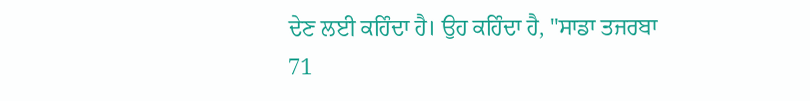ਦੇਣ ਲਈ ਕਹਿੰਦਾ ਹੈ। ਉਹ ਕਹਿੰਦਾ ਹੈ, "ਸਾਡਾ ਤਜਰਬਾ
71